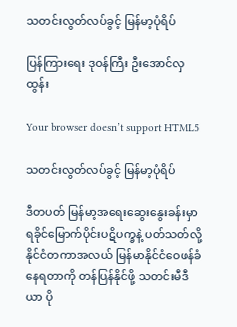သတင်းလွတ်လပ်ခွင့် မြန်မာ့ပုံရိပ်

ပြန်ကြားရေး ဒုဝန်ကြီး ဦးအောင်လှထွန်း

Your browser doesn’t support HTML5

သတင်းလွတ်လပ်ခွင့် မြန်မာ့ပုံရိပ်

ဒီတပတ် မြန်မာ့အရေးဆွေးနွေးခန်းမှာ ရခိုင်မြောက်ပိုင်းပဋိပက္ခနဲ့ ပတ်သတ်လို့ နိုင်ငံတကာအလယ် မြန်မာနိုင်ငံဝေဖန်ခံနေရတာကို တန်ပြန်နိုင်ဖို့ သတင်းမီဒီယာ ပို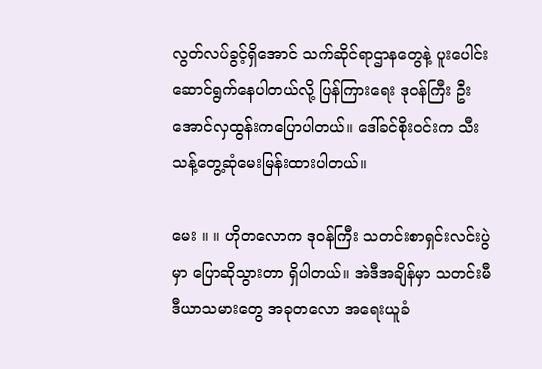လွတ်လပ်ခွင့်ရှိအောင် သက်ဆိုင်ရာဌာနတွေနဲ့ ပူးပေါင်းဆောင်ရွက်နေပါတယ်လို့ ပြန်ကြားရေး ဒုဝန်ကြီး ဦးအောင်လှထွန်းကပြောပါတယ်။ ဒေါ်ခင်စိုးဝင်းက သီးသန့်တွေ့ဆုံမေးမြန်းထားပါတယ်။

မေး ။ ။ ဟိုတလောက ဒုဝန်ကြီး သတင်းစာရှင်းလင်းပွဲမှာ ပြောဆိုသွားတာ ရှိပါတယ်။ အဲဒီအချိန်မှာ သတင်းမီဒီယာသမားတွေ အခုတလော အရေးယူခံ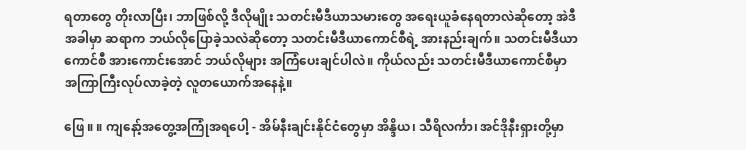ရတာတွေ တိုးလာပြီး၊ ဘာဖြစ်လို့ ဒီလိုမျိုး သတင်းမီဒီယာသမားတွေ အရေးယူခံနေရတာလဲဆိုတော့ အဲဒီအခါမှာ ဆရာက ဘယ်လိုပြောခဲ့သလဲဆိုတော့ သတင်းမီဒီယာကောင်စီရဲ့ အားနည်းချက်။ သတင်းမီဒီယာကောင်စီ အားကောင်းအောင် ဘယ်လိုများ အကြံပေးချင်ပါလဲ။ ကိုယ်လည်း သတင်းမီဒီယာကောင်စီမှာ အကြာကြီးလုပ်လာခဲ့တဲ့ လူတယောက်အနေနဲ့။

ဖြေ ။ ။ ကျနော့်အတွေ့အကြုံအရပေါ့ - အိမ်နီးချင်းနိုင်ငံတွေမှာ အိန္ဒိယ၊ သီရိလင်္ကာ၊ အင်ဒိုနီးရှားတို့မှာ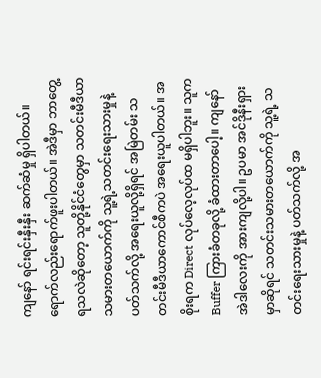ကျနော် ရင်းရင်းနှီးနှီး ဆက်ဆံမှု ရှိပါတယ်။ ရောက်လည်းရောက်ဖူးပါတယ်။ အဲဒီမှာ ဘာတွေ့ရသလဲဆိုတော့ သူတို့နိုင်ငံတွေမှာ သတင်းမီဒီယာသမားတယောက်ကို သူ့ရဲ့သတင်းရေးသားမှုနဲ့ ပတ်သက်လို့ အရေးယူလို့ရှိရင် အမြဲတမ်း သတင်းမီဒီယာကောင်စီကပဲ အရေးယူပါတယ်။ အစိုးရက Direct လုပ်လေ့လုပ်ထ မရှိပါဘူး။ သူက Buffer ကြားခံတခုလို့ ခံထားတာပေါ့။ ကျနော် အဲဒါလေးကို အားကျလို့ပါ။ ဥပမာ အင်ဒိုနီးရှားမှာဆိုရင် သတင်းသမားတယောက်ကို သူ့ရဲ့ သတင်းရေးသားမှုနဲ့ ပတ်သက်လို့ အ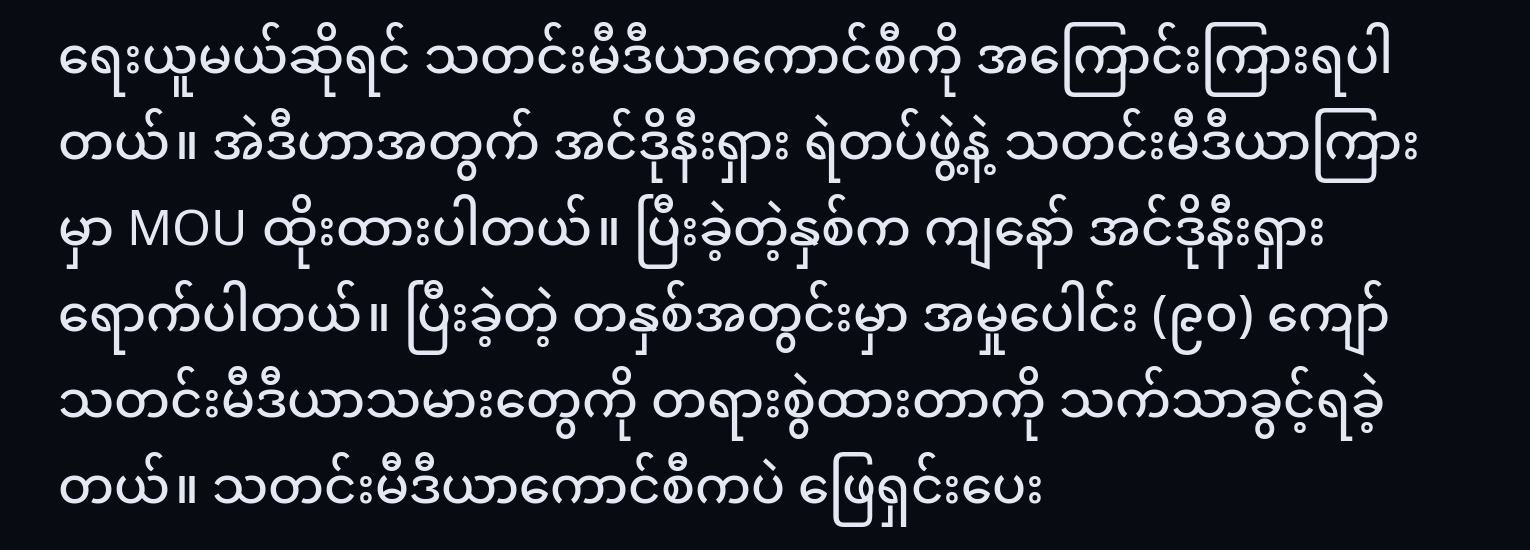ရေးယူမယ်ဆိုရင် သတင်းမီဒီယာကောင်စီကို အကြောင်းကြားရပါတယ်။ အဲဒီဟာအတွက် အင်ဒိုနီးရှား ရဲတပ်ဖွဲ့နဲ့ သတင်းမီဒီယာကြားမှာ MOU ထိုးထားပါတယ်။ ပြီးခဲ့တဲ့နှစ်က ကျနော် အင်ဒိုနီးရှား ရောက်ပါတယ်။ ပြီးခဲ့တဲ့ တနှစ်အတွင်းမှာ အမှုပေါင်း (၉၀) ကျော် သတင်းမီဒီယာသမားတွေကို တရားစွဲထားတာကို သက်သာခွင့်ရခဲ့တယ်။ သတင်းမီဒီယာကောင်စီကပဲ ဖြေရှင်းပေး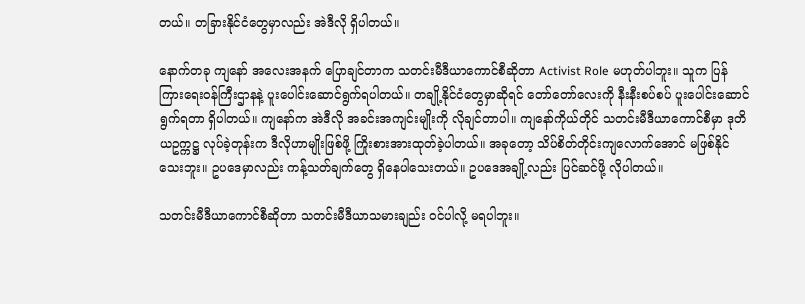တယ်။ တခြားနိုင်ငံတွေမှာလည်း အဲဒီလို ရှိပါတယ်။

နောက်တခု ကျနော် အလေးအနက် ပြောချင်တာက သတင်းမီဒီယာကောင်စီဆိုတာ Activist Role မဟုတ်ပါဘူး။ သူက ပြန်ကြားရေးဝန်ကြီးဌာနနဲ့ ပူးပေါင်းဆောင်ရွက်ရပါတယ်။ တချို့နိုင်ငံတွေမှာဆိုရင် တော်တော်လေးကို နီးနီးစပ်စပ် ပူးပေါင်းဆောင်ရွက်ရတာ ရှိပါတယ်။ ကျနော်က အဲဒီလို အခင်းအကျင်းမျိုးကို လိုချင်တာပါ။ ကျနော်ကိုယ်တိုင် သတင်းမီဒီယာကောင်စီမှာ ဒုတိယဥက္ကဋ္ဌ လုပ်ခဲ့တုန်းက ဒီလိုဟာမျိုးဖြစ်ဖို့ ကြိုးစားအားထုတ်ခဲ့ပါတယ်။ အခုတော့ သိပ်စိတ်တိုင်းကျလောက်အောင် မဖြစ်နိုင်သေးဘူး။ ဥပဒေမှာလည်း ကန့်သတ်ချက်တွေ ရှိနေပါသေးတယ်။ ဥပဒေအချို့လည်း ပြင်ဆင်ဖို့ လိုပါတယ်။

သတင်းမီဒီယာကောင်စီဆိုတာ သတင်းမီဒီယာသမားချည်း ဝင်ပါလို့ မရပါဘူး။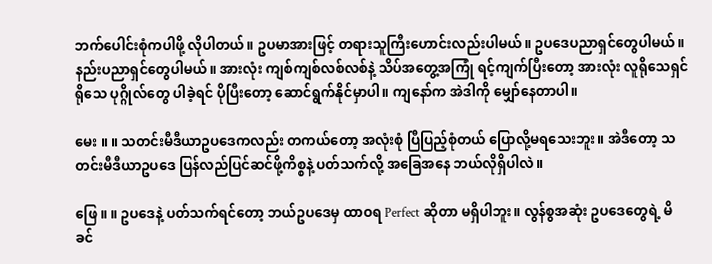ဘက်ပေါင်းစုံကပါဖို့ လိုပါတယ်။ ဥပမာအားဖြင့် တရားသူကြီးဟောင်းလည်းပါမယ်။ ဥပဒေပညာရှင်တွေပါမယ်။ နည်းပညာရှင်တွေပါမယ်။ အားလုံး ကျစ်ကျစ်လစ်လစ်နဲ့ သိပ်အတွေ့အကြုံ ရင့်ကျက်ပြီးတော့ အားလုံး လူရိုသေရှင်ရိုသေ ပုဂ္ဂိုလ်တွေ ပါခဲ့ရင် ပိုပြီးတော့ ဆောင်ရွက်နိုင်မှာပါ။ ကျနော်က အဲဒါကို မျှော်နေတာပါ။

မေး ။ ။ သတင်းမီဒီယာဥပဒေကလည်း တကယ်တော့ အလုံးစုံ ပြီပြည့်စုံတယ် ပြောလို့မရသေးဘူး။ အဲဒီတော့ သတင်းမီဒီယာဥပဒေ ပြန်လည်ပြင်ဆင်ဖို့ကိစ္စနဲ့ ပတ်သက်လို့ အခြေအနေ ဘယ်လိုရှိပါလဲ။

ဖြေ ။ ။ ဥပဒေနဲ့ ပတ်သက်ရင်တော့ ဘယ်ဥပဒေမှ ထာဝရ Perfect ဆိုတာ မရှိပါဘူး။ လွန်စွအဆုံး ဥပဒေတွေရဲ့ မိခင်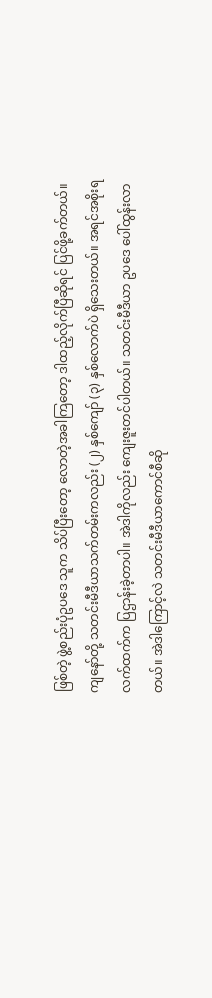ဖြစ်တဲ့ ဖွဲ့စည်းပုံဥပဒေ သူက သိပ်ပြီးတော့ လောတဲ့အခါကြတော့ ဒါထည့်လိုက်ပြီဆိုရင် ပြင်ဖို့ခက်တယ်။ ကျနော်တို့ သတင်းမီဒီယာသက်တမ်းကလည်း (၂) နှစ်ကျော် (၃) နှစ်လောက်ပဲ ရှိသေးတယ်။ အရင်အစိုးရလက်ထက်က ပြဌာန်းခဲ့တာပါ။ အဲဒါကိုလည်း ကျေးဇူးတင်ပါတယ်။ သတင်းမီဒီယာ ဥပဒေ ပေါ်ထွန်းလာတယ်။ အဲဒါကြောင့်လဲ သတင်းမီဒီယာကောင်စီဆို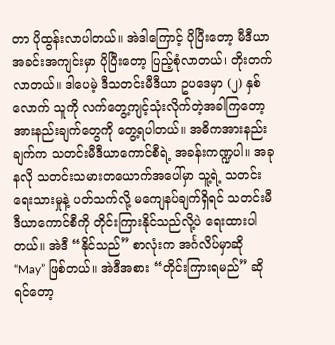တာ ပိုထွန်းလာပါတယ်။ အဲဒါကြောင့် ပိုပြီးတော့ မီဒီယာအခင်းအကျင်းမှာ ပိုပြီးတော့ ပြည့်စုံလာတယ်၊ တိုးတက်လာတယ်။ ဒါပေမဲ့ ဒီသတင်းမီဒီယာ ဥပဒေမှာ (၂) နှစ်လောက် သူကို လက်တွေ့ကျင့်သုံးလိုက်တဲ့အခါကြတော့ အားနည်းချက်တွေကို တွေ့ရပါတယ်။ အဓိကအားနည်းချက်က သတင်းမီဒီယာကောင်စီရဲ့ အခန်းကဏ္ဍပါ။ အခုနလို သတင်းသမားတယောက်အပေါ်မှာ သူ့ရဲ့ သတင်းရေးသားမှုနဲ့ ပတ်သက်လို့ မကျေနပ်ချက်ရှိရင် သတင်းမီဒီယာကောင်စီကို တိုင်းကြားနိုင်သည်လို့ပဲ ရေးထားပါတယ်။ အဲဒီ “နိုင်သည်” စာလုံးက အင်္ဂလိပ်မှာဆို “May” ဖြစ်တယ်။ အဲဒီအစား “တိုင်းကြားရမည်” ဆိုရင်တော့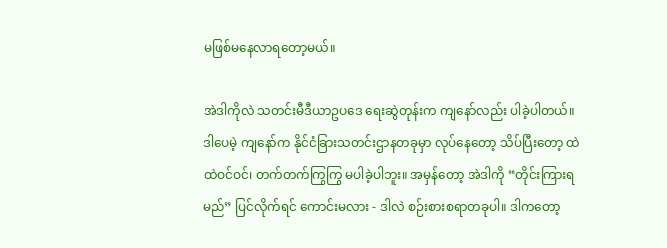မဖြစ်မနေလာရတော့မယ်။

အဲဒါကိုလဲ သတင်းမီဒီယာဥပဒေ ရေးဆွဲတုန်းက ကျနော်လည်း ပါခဲ့ပါတယ်။ ဒါပေမဲ့ ကျနော်က နိုင်ငံခြားသတင်းဌာနတခုမှာ လုပ်နေတော့ သိပ်ပြီးတော့ ထဲထဲဝင်ဝင်၊ တက်တက်ကြွကြွ မပါခဲ့ပါဘူး။ အမှန်တော့ အဲဒါကို “တိုင်းကြားရမည်” ပြင်လိုက်ရင် ကောင်းမလား - ဒါလဲ စဉ်းစားစရာတခုပါ။ ဒါကတော့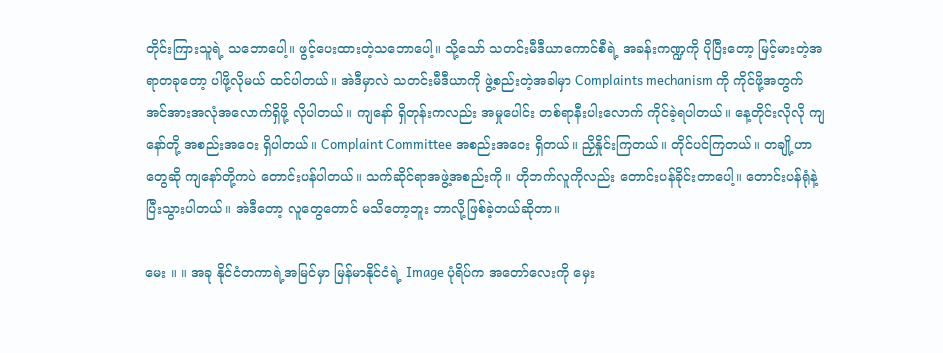တိုင်းကြားသူရဲ့ သဘောပေါ့။ ဖွင့်ပေးထားတဲ့သဘောပေါ့။ သို့သော် သတင်းမီဒီယာကောင်စီရဲ့ အခန်းကဏ္ဍကို ပိုပြီးတော့ မြင့်မားတဲ့အရာတခုတော့ ပါဖို့လိုမယ် ထင်ပါတယ်။ အဲဒီမှာလဲ သတင်းမီဒီယာကို ဖွဲ့စည်းတဲ့အခါမှာ Complaints mechanism ကို ကိုင်ဖို့အတွက် အင်အားအလုံအလောက်ရှိဖို့ လိုပါတယ်။ ကျနော် ရှိတုန်းကလည်း အမှုပေါင်း တစ်ရာနီးပါးလောက် ကိုင်ခဲ့ရပါတယ်။ နေ့တိုင်းလိုလို ကျနော်တို့ အစည်းအဝေး ရှိပါတယ်။ Complaint Committee အစည်းအဝေး ရှိတယ်။ ညှိနှိုင်းကြတယ်။ တိုင်ပင်ကြတယ်။ တချို့ဟာတွေဆို ကျနော်တို့ကပဲ တောင်းပန်ပါတယ်။ သက်ဆိုင်ရာအဖွဲ့အစည်းကို။ ဟိုဘက်လူကိုလည်း တောင်းပန်ခိုင်းတာပေါ့။ တောင်းပန်ရုံနဲ့ ပြီးသွားပါတယ်။ အဲဒီတော့ လူတွေတောင် မသိတော့ဘူး ဘာလို့ဖြစ်ခဲ့တယ်ဆိုတာ။

မေး ။ ။ အခု နိုင်ငံတကာရဲ့အမြင်မှာ မြန်မာနိုင်ငံရဲ့ Image ပုံရိပ်က အတော်လေးကို မှေး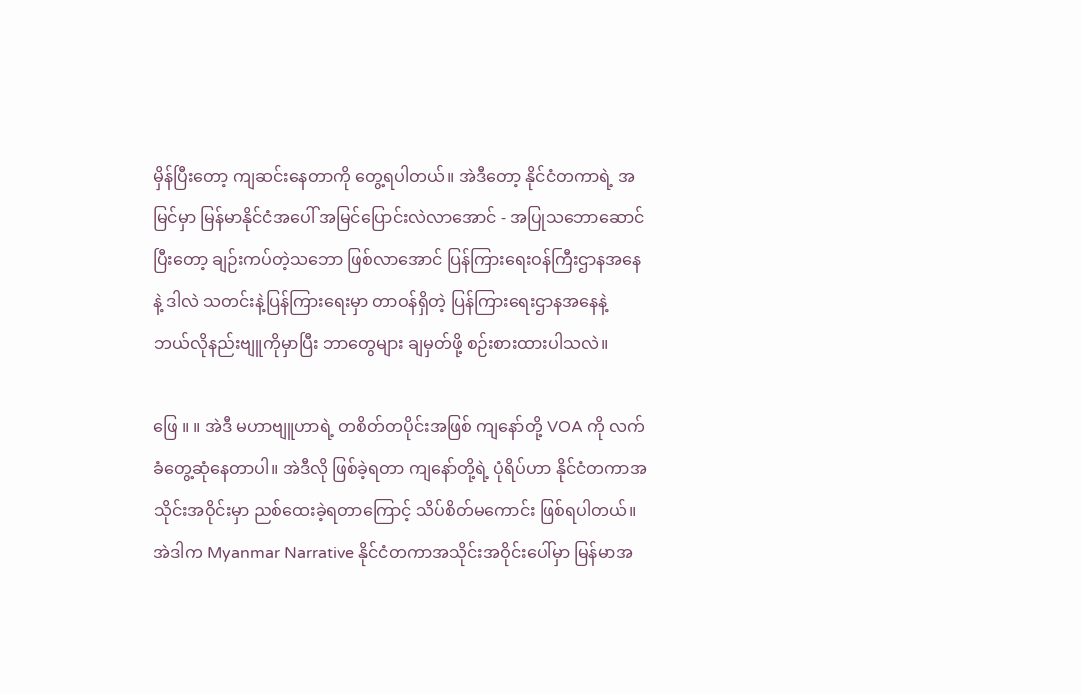မှိန်ပြီးတော့ ကျဆင်းနေတာကို တွေ့ရပါတယ်။ အဲဒီတော့ နိုင်ငံတကာရဲ့ အမြင်မှာ မြန်မာနိုင်ငံအပေါ် အမြင်ပြောင်းလဲလာအောင် - အပြုသဘောဆောင်ပြီးတော့ ချဉ်းကပ်တဲ့သဘော ဖြစ်လာအောင် ပြန်ကြားရေးဝန်ကြီးဌာနအနေနဲ့ ဒါလဲ သတင်းနဲ့ပြန်ကြားရေးမှာ တာဝန်ရှိတဲ့ ပြန်ကြားရေးဌာနအနေနဲ့ ဘယ်လိုနည်းဗျူကိုမှာပြီး ဘာတွေများ ချမှတ်ဖို့ စဉ်းစားထားပါသလဲ။

ဖြေ ။ ။ အဲဒီ မဟာဗျူဟာရဲ့ တစိတ်တပိုင်းအဖြစ် ကျနော်တို့ VOA ကို လက်ခံတွေ့ဆုံနေတာပါ။ အဲဒီလို ဖြစ်ခဲ့ရတာ ကျနော်တို့ရဲ့ ပုံရိပ်ဟာ နိုင်ငံတကာအသိုင်းအဝိုင်းမှာ ညစ်ထေးခဲ့ရတာကြောင့် သိပ်စိတ်မကောင်း ဖြစ်ရပါတယ်။ အဲဒါက Myanmar Narrative နိုင်ငံတကာအသိုင်းအဝိုင်းပေါ်မှာ မြန်မာအ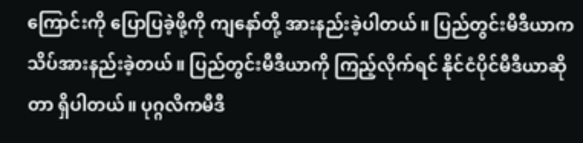ကြောင်းကို ပြောပြခဲ့ဖို့ကို ကျနော်တို့ အားနည်းခဲ့ပါတယ်။ ပြည်တွင်းမီဒီယာက သိပ်အားနည်းခဲ့တယ်။ ပြည်တွင်းမီဒီယာကို ကြည့်လိုက်ရင် နိုင်ငံပိုင်မီဒီယာဆိုတာ ရှိပါတယ်။ ပုဂ္ဂလိကမီဒီ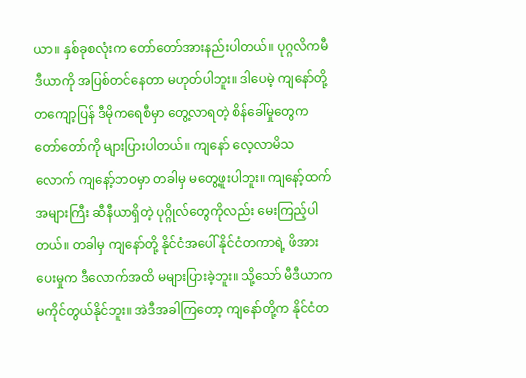ယာ။ နှစ်ခုစလုံးက တော်တော်အားနည်းပါတယ်။ ပုဂ္ဂလိကမီဒီယာကို အပြစ်တင်နေတာ မဟုတ်ပါဘူး။ ဒါပေမဲ့ ကျနော်တို့ တကျော့ပြန် ဒီမိုကရေစီမှာ တွေ့လာရတဲ့ စိန်ခေါ်မှုတွေက တော်တော်ကို များပြားပါတယ်။ ကျနော် လေ့လာမိသလောက် ကျနော့်ဘဝမှာ တခါမှ မတွေ့ဖူးပါဘူး။ ကျနော့်ထက် အများကြီး ဆီနီယာရှိတဲ့ ပုဂ္ဂိုလ်တွေကိုလည်း မေးကြည့်ပါတယ်။ တခါမှ ကျနော်တို့ နိုင်ငံအပေါ် နိုင်ငံတကာရဲ့ ဖိအားပေးမှုက ဒီလောက်အထိ မများပြားခဲ့ဘူး။ သို့သော် မီဒီယာက မကိုင်တွယ်နိုင်ဘူး။ အဲဒီအခါကြတော့ ကျနော်တို့က နိုင်ငံတ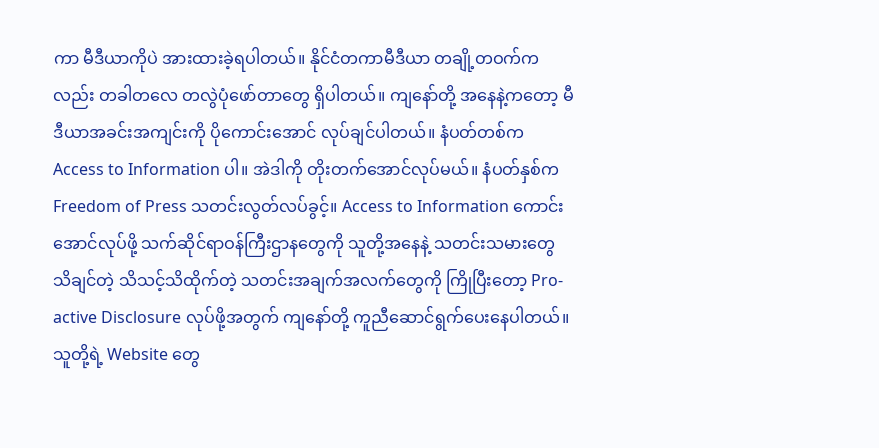ကာ မီဒီယာကိုပဲ အားထားခဲ့ရပါတယ်။ နိုင်ငံတကာမီဒီယာ တချို့တဝက်ကလည်း တခါတလေ တလွဲပုံဖော်တာတွေ ရှိပါတယ်။ ကျနော်တို့ အနေနဲ့ကတော့ မီဒီယာအခင်းအကျင်းကို ပိုကောင်းအောင် လုပ်ချင်ပါတယ်။ နံပတ်တစ်က Access to Information ပါ။ အဲဒါကို တိုးတက်အောင်လုပ်မယ်။ နံပတ်နှစ်က Freedom of Press သတင်းလွတ်လပ်ခွင့်။ Access to Information ကောင်းအောင်လုပ်ဖို့ သက်ဆိုင်ရာဝန်ကြီးဌာနတွေကို သူတို့အနေနဲ့ သတင်းသမားတွေ သိချင်တဲ့ သိသင့်သိထိုက်တဲ့ သတင်းအချက်အလက်တွေကို ကြိုပြီးတော့ Pro-active Disclosure လုပ်ဖို့အတွက် ကျနော်တို့ ကူညီဆောင်ရွက်ပေးနေပါတယ်။ သူတို့ရဲ့ Website တွေ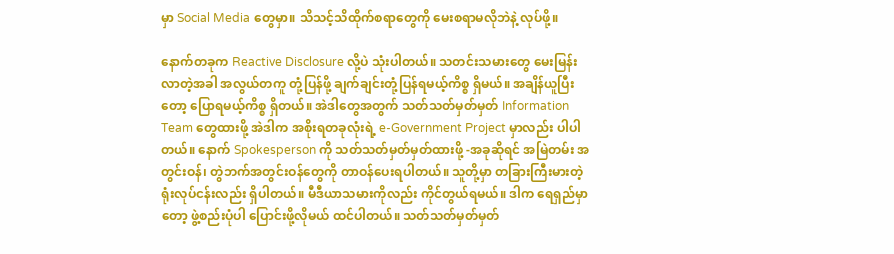မှာ Social Media တွေမှာ။ သိသင့်သိထိုက်စရာတွေကို မေးစရာမလိုဘဲနဲ့ လုပ်ဖို့။

နောက်တခုက Reactive Disclosure လို့ပဲ သုံးပါတယ်။ သတင်းသမားတွေ မေးမြန်းလာတဲ့အခါ အလွယ်တကူ တုံ့ပြန်ဖို့ ချက်ချင်းတုံ့ပြန်ရမယ့်ကိစ္စ ရှိမယ်။ အချိန်ယူပြီးတော့ ပြောရမယ့်ကိစ္စ ရှိတယ်။ အဲဒါတွေအတွက် သတ်သတ်မှတ်မှတ် Information Team တွေထားဖို့ အဲဒါက အစိုးရတခုလုံးရဲ့ e-Government Project မှာလည်း ပါပါတယ်။ နောက် Spokesperson ကို သတ်သတ်မှတ်မှတ်ထားဖို့ -အခုဆိုရင် အမြဲတမ်း အတွင်းဝန်၊ တွဲဘက်အတွင်းဝန်တွေကို တာဝန်ပေးရပါတယ်။ သူတို့မှာ တခြားကြီးမားတဲ့ ရုံးလုပ်ငန်းလည်း ရှိပါတယ်။ မီဒီယာသမားကိုလည်း ကိုင်တွယ်ရမယ်။ ဒါက ရေရှည်မှာတော့ ဖွဲ့စည်းပုံပါ ပြောင်းဖို့လိုမယ် ထင်ပါတယ်။ သတ်သတ်မှတ်မှတ်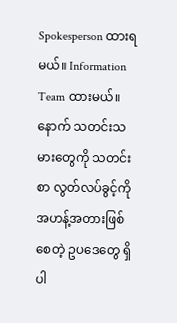Spokesperson ထားရမယ်။ Information Team ထားမယ်။ နောက် သတင်းသမားတွေကို သတင်းစာ လွတ်လပ်ခွင့်ကို အဟန့်အတားဖြစ်စေတဲ့ ဥပဒေတွေ ရှိပါ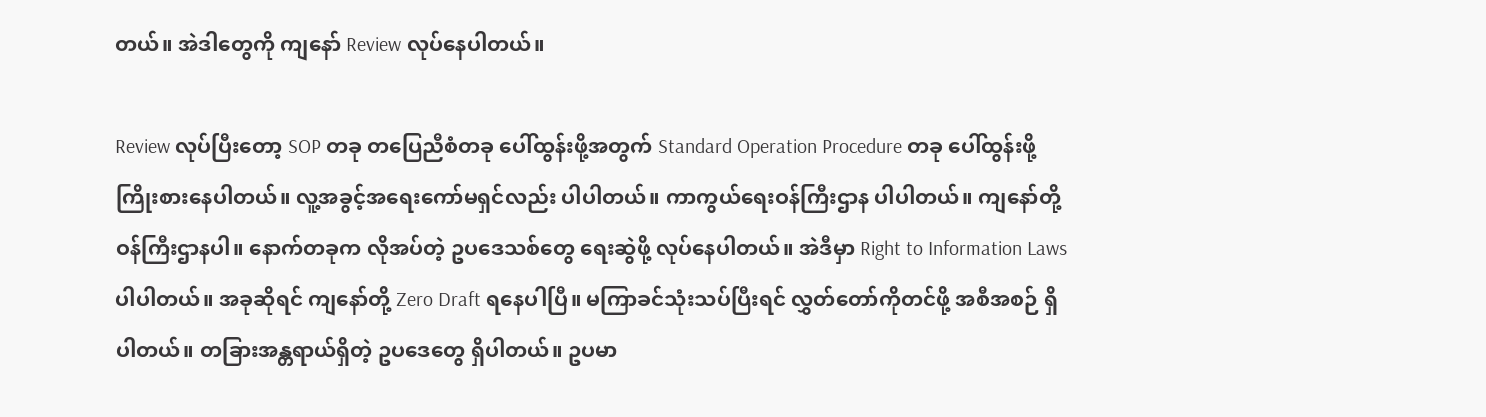တယ်။ အဲဒါတွေကို ကျနော် Review လုပ်နေပါတယ်။

Review လုပ်ပြီးတော့ SOP တခု တပြေညီစံတခု ပေါ်ထွန်းဖို့အတွက် Standard Operation Procedure တခု ပေါ်ထွန်းဖို့ ကြိုးစားနေပါတယ်။ လူ့အခွင့်အရေးကော်မရှင်လည်း ပါပါတယ်။ ကာကွယ်ရေးဝန်ကြီးဌာန ပါပါတယ်။ ကျနော်တို့ ဝန်ကြီးဌာနပါ။ နောက်တခုက လိုအပ်တဲ့ ဥပဒေသစ်တွေ ရေးဆွဲဖို့ လုပ်နေပါတယ်။ အဲဒီမှာ Right to Information Laws ပါပါတယ်။ အခုဆိုရင် ကျနော်တို့ Zero Draft ရနေပါပြီ။ မကြာခင်သုံးသပ်ပြီးရင် လွှတ်တော်ကိုတင်ဖို့ အစီအစဉ် ရှိပါတယ်။ တခြားအန္တရာယ်ရှိတဲ့ ဥပဒေတွေ ရှိပါတယ်။ ဥပမာ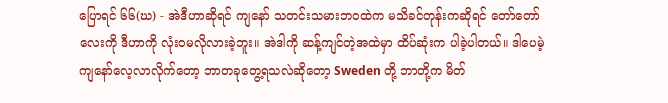ပြောရင် ၆၆(ဃ) - အဲဒီဟာဆိုရင် ကျနော် သတင်းသမားဘဝထဲက မသိခင်တုန်းကဆိုရင် တော်တော်လေးကို ဒီဟာကို လုံးဝမလိုလားခဲ့ဘူး။ အဲဒါကို ဆန့်ကျင်တဲ့အထဲမှာ ထိပ်ဆုံးက ပါခဲ့ပါတယ်။ ဒါပေမဲ့ ကျနော်လေ့လာလိုက်တော့ ဘာတခုတွေ့ရသလဲဆိုတော့ Sweden တို့ ဘာတို့က မိတ်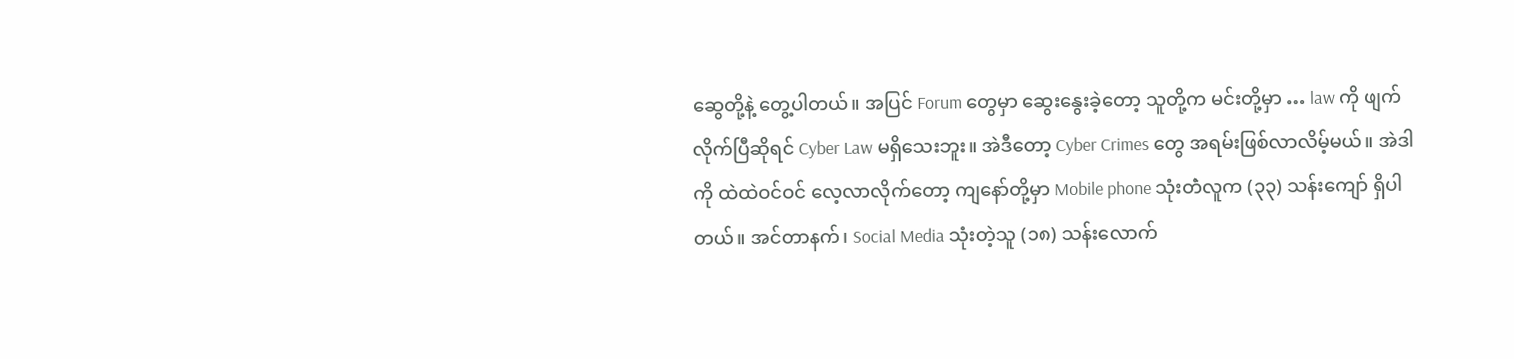ဆွေတို့နဲ့ တွေ့ပါတယ်။ အပြင် Forum တွေမှာ ဆွေးနွေးခဲ့တော့ သူတို့က မင်းတို့မှာ … law ကို ဖျက်လိုက်ပြီဆိုရင် Cyber Law မရှိသေးဘူး။ အဲဒီတော့ Cyber Crimes တွေ အရမ်းဖြစ်လာလိမ့်မယ်။ အဲဒါကို ထဲထဲဝင်ဝင် လေ့လာလိုက်တော့ ကျနော်တို့မှာ Mobile phone သုံးတဲံလူက (၃၃) သန်းကျော် ရှိပါတယ်။ အင်တာနက်၊ Social Media သုံးတဲ့သူ (၁၈) သန်းလောက်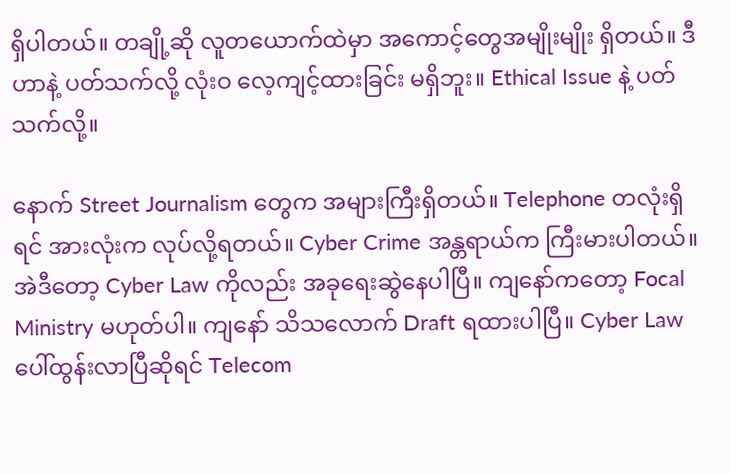ရှိပါတယ်။ တချို့ဆို လူတယောက်ထဲမှာ အကောင့်တွေအမျိုးမျိုး ရှိတယ်။ ဒီဟာနဲ့ ပတ်သက်လို့ လုံးဝ လေ့ကျင့်ထားခြင်း မရှိဘူး။ Ethical Issue နဲ့ ပတ်သက်လို့။

နောက် Street Journalism တွေက အများကြီးရှိတယ်။ Telephone တလုံးရှိရင် အားလုံးက လုပ်လို့ရတယ်။ Cyber Crime အန္တရာယ်က ကြီးမားပါတယ်။ အဲဒီတော့ Cyber Law ကိုလည်း အခုရေးဆွဲနေပါပြီ။ ကျနော်ကတော့ Focal Ministry မဟုတ်ပါ။ ကျနော် သိသလောက် Draft ရထားပါပြီ။ Cyber Law ပေါ်ထွန်းလာပြီဆိုရင် Telecom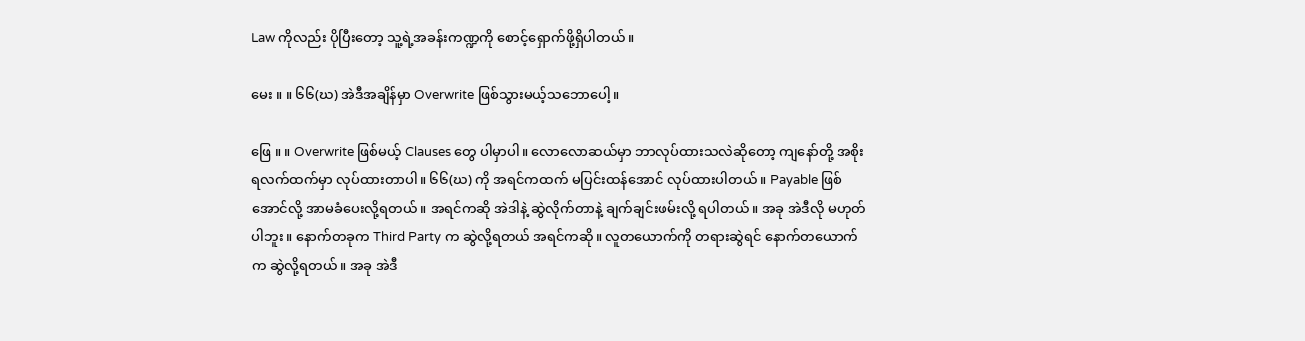Law ကိုလည်း ပိုပြီးတော့ သူ့ရဲ့အခန်းကဏ္ဍကို စောင့်ရှောက်ဖို့ရှိပါတယ်။

မေး ။ ။ ၆၆(ဃ) အဲဒီအချိန်မှာ Overwrite ဖြစ်သွားမယ့်သဘောပေါ့။

ဖြေ ။ ။ Overwrite ဖြစ်မယ့် Clauses တွေ ပါမှာပါ။ လောလောဆယ်မှာ ဘာလုပ်ထားသလဲဆိုတော့ ကျနော်တို့ အစိုးရလက်ထက်မှာ လုပ်ထားတာပါ။ ၆၆(ဃ) ကို အရင်ကထက် မပြင်းထန်အောင် လုပ်ထားပါတယ်။ Payable ဖြစ်အောင်လို့ အာမခံပေးလို့ရတယ်။ အရင်ကဆို အဲဒါနဲ့ ဆွဲလိုက်တာနဲ့ ချက်ချင်းဖမ်းလို့ ရပါတယ်။ အခု အဲဒီလို မဟုတ်ပါဘူး။ နောက်တခုက Third Party က ဆွဲလို့ရတယ် အရင်ကဆို။ လူတယောက်ကို တရားဆွဲရင် နောက်တယောက်က ဆွဲလို့ရတယ်။ အခု အဲဒီ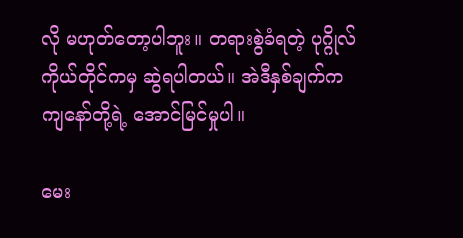လို မဟုတ်တော့ပါဘူး။ တရားစွဲခံရတဲ့ ပုဂ္ဂိုလ်ကိုယ်တိုင်ကမှ ဆွဲရပါတယ်။ အဲဒီနှစ်ချက်က ကျနော်တို့ရဲ့ အောင်မြင်မှုပါ။

မေး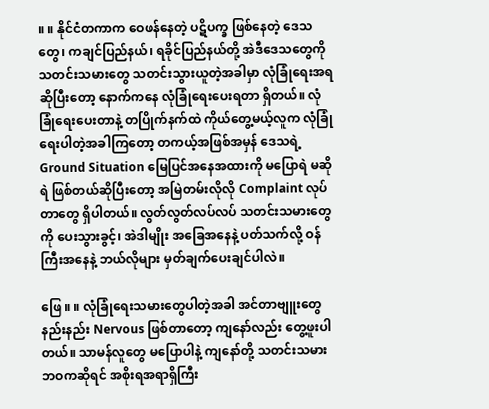။ ။ နိုင်ငံတကာက ဝေဖန်နေတဲ့ ပဋိပက္ခ ဖြစ်နေတဲ့ ဒေသတွေ၊ ကချင်ပြည်နယ်၊ ရခိုင်ပြည်နယ်တို့ အဲဒီဒေသတွေကို သတင်းသမားတွေ သတင်းသွားယူတဲ့အခါမှာ လုံခြုံရေးအရဆိုပြီးတော့ နောက်ကနေ လုံခြုံရေးပေးရတာ ရှိတယ်။ လုံခြုံရေးပေးတာနဲ့ တပြိုက်နက်ထဲ ကိုယ်တွေ့မယ့်လူက လုံခြုံရေးပါတဲ့အခါကြတော့ တကယ့်အဖြစ်အမှန် ဒေသရဲ့ Ground Situation မြေပြင်အနေအထားကို မပြောရဲ မဆိုရဲ ဖြစ်တယ်ဆိုပြီးတော့ အမြဲတမ်းလိုလို Complaint လုပ်တာတွေ ရှိပါတယ်။ လွတ်လွတ်လပ်လပ် သတင်းသမားတွေကို ပေးသွားခွင့်၊ အဲဒါမျိုး အခြေအနေနဲ့ ပတ်သက်လို့ ဝန်ကြီးအနေနဲ့ ဘယ်လိုများ မှတ်ချက်ပေးချင်ပါလဲ။

ဖြေ ။ ။ လုံခြုံရေးသမားတွေပါတဲ့အခါ အင်တာဗျူးတွေ နည်းနည်း Nervous ဖြစ်တာတော့ ကျနော်လည်း တွေ့ဖူးပါတယ်။ သာမန်လူတွေ မပြောပါနဲ့ ကျနော်တို့ သတင်းသမားဘဝကဆိုရင် အစိုးရအရာရှိကြီး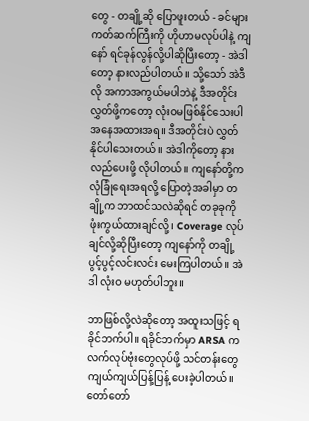တွေ - တချို့ဆို ပြောဖူးတယ် - ခင်များ ကတ်ဆက်ကြီးကို ဟိုဟာမလုပ်ပါနဲ့ ကျနော် ရင်ခုန်လွန်လို့ပါဆိုပြီးတော့ - အဲဒါတော့ နားလည်ပါတယ်။ သို့သော် အဲဒီလို အကာအကွယ်မပါဘဲနဲ့ ဒီအတိုင်းလွှတ်ဖို့ကတော့ လုံးဝမဖြစ်နိုင်သေးပါ အနေအထားအရ။ ဒီအတိုင်းပဲ လွှတ်နိုင်ပါသေးတယ်။ အဲဒါကိုတော့ နားလည်ပေးဖို့ လိုပါတယ်။ ကျနော်တို့က လုံခြုံရေးအရလို့ ပြောတဲ့အခါမှာ တချို့က ဘာထင်သလဲဆိုရင် တခုခုကို ဖုံးကွယ်ထားချင်လို့၊ Coverage လုပ်ချင်လို့ဆိုပြီးတော့ ကျနော်ကို တချို့ ပွင့်ပွင့်လင်းလင်း မေးကြပါတယ်။ အဲဒါ လုံးဝ မဟုတ်ပါဘူး။

ဘာဖြစ်လို့လဲဆိုတော့ အထူးသဖြင့် ရခိုင်ဘက်ပါ။ ရခိုင်ဘက်မှာ ARSA က လက်လုပ်ဗုံးတွေလုပ်ဖို့ သင်တန်းတွေ ကျယ်ကျယ်ပြန့်ပြန့် ပေးခဲ့ပါတယ်။ တော်တော်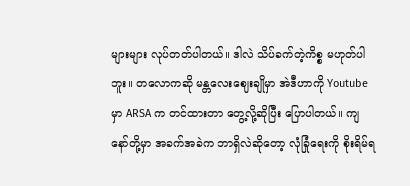များများ လုပ်တတ်ပါတယ်။ ဒါလဲ သိပ်ခက်တဲ့ကိစ္စ မဟုတ်ပါဘူး။ တလောကဆို မန္တလေးဈေးချိုမှာ အဲဒီဟာကို Youtube မှာ ARSA က တင်ထားတာ တွေ့လို့ဆိုပြီး ပြောပါတယ်။ ကျနော်တို့မှာ အခက်အခဲက ဘာရှိလဲဆိုတော့ လုံခြုံရေးကို စိုးရိမ်ရ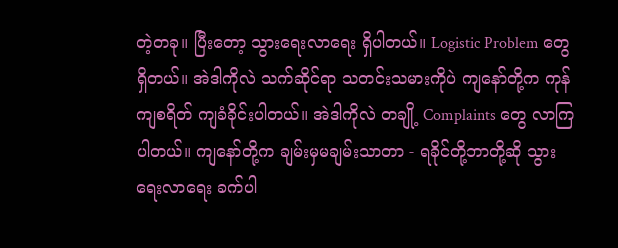တဲ့တခု။ ပြီးတော့ သွားရေးလာရေး ရှိပါတယ်။ Logistic Problem တွေ ရှိတယ်။ အဲဒါကိုလဲ သက်ဆိုင်ရာ သတင်းသမားကိုပဲ ကျနော်တို့က ကုန်ကျစရိတ် ကျခံခိုင်းပါတယ်။ အဲဒါကိုလဲ တချို့ Complaints တွေ လာကြပါတယ်။ ကျနော်တို့က ချမ်းမှမချမ်းသာတာ - ရခိုင်တို့ဘာတို့ဆို သွားရေးလာရေး ခက်ပါ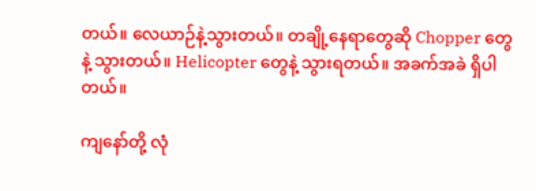တယ်။ လေယာဉ်နဲ့သွားတယ်။ တချို့နေရာတွေဆို Chopper တွေနဲ့ သွားတယ်။ Helicopter တွေနဲ့ သွားရတယ်။ အခက်အခဲ ရှိပါတယ်။

ကျနော်တို့ လုံ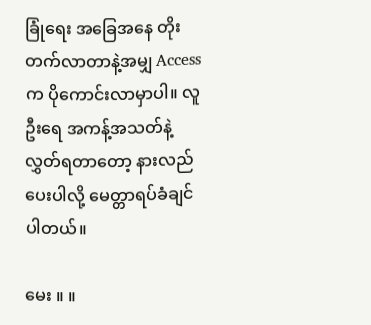ခြုံရေး အခြေအနေ တိုးတက်လာတာနဲ့အမျှ Access က ပိုကောင်းလာမှာပါ။ လူဦးရေ အကန့်အသတ်နဲ့ လွှတ်ရတာတော့ နားလည်ပေးပါလို့ မေတ္တာရပ်ခံချင်ပါတယ်။

မေး ။ ။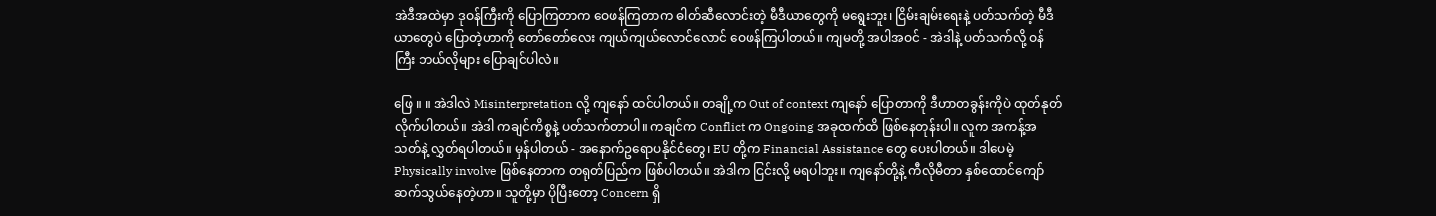အဲဒီအထဲမှာ ဒုဝန်ကြီးကို ပြောကြတာက ဝေဖန်ကြတာက ဓါတ်ဆီလောင်းတဲ့ မီဒီယာတွေကို မရွေးဘူး၊ ငြိမ်းချမ်းရေးနဲ့ ပတ်သက်တဲ့ မီဒီယာတွေပဲ ပြောတဲ့ဟာကို တော်တော်လေး ကျယ်ကျယ်လောင်လောင် ဝေဖန်ကြပါတယ်။ ကျမတို့ အပါအဝင် - အဲဒါနဲ့ ပတ်သက်လို့ ဝန်ကြီး ဘယ်လိုများ ပြောချင်ပါလဲ။

ဖြေ ။ ။ အဲဒါလဲ Misinterpretation လို့ ကျနော် ထင်ပါတယ်။ တချို့က Out of context ကျနော် ပြောတာကို ဒီဟာတခွန်းကိုပဲ ထုတ်နုတ်လိုက်ပါတယ်။ အဲဒါ ကချင်ကိစ္စနဲ့ ပတ်သက်တာပါ။ ကချင်က Conflict က Ongoing အခုထက်ထိ ဖြစ်နေတုန်းပါ။ လူက အကန့်အသတ်နဲ့ လွှတ်ရပါတယ်။ မှန်ပါတယ် - အနောက်ဥရောပနိုင်ငံတွေ၊ EU တို့က Financial Assistance တွေ ပေးပါတယ်။ ဒါပေမဲ့ Physically involve ဖြစ်နေတာက တရုတ်ပြည်က ဖြစ်ပါတယ်။ အဲဒါက ငြင်းလို့ မရပါဘူး။ ကျနော်တို့နဲ့ ကီလိုမီတာ နှစ်ထောင်ကျော် ဆက်သွယ်နေတဲ့ဟာ။ သူတို့မှာ ပိုပြီးတော့ Concern ရှိ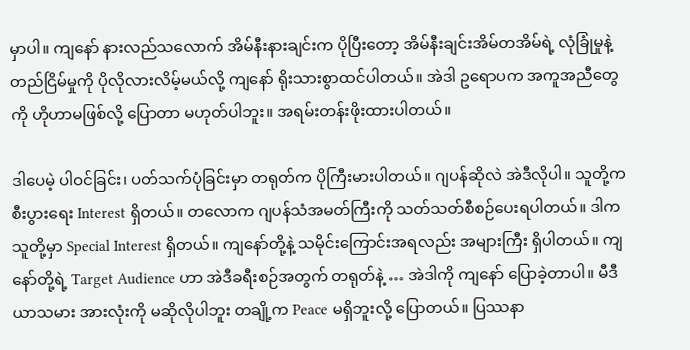မှာပါ။ ကျနော် နားလည်သလောက် အိမ်နီးနားချင်းက ပိုပြီးတော့ အိမ်နီးချင်းအိမ်တအိမ်ရဲ့ လုံခြုံမှုနဲ့ တည်ငြိမ်မှုကို ပိုလိုလားလိမ့်မယ်လို့ ကျနော် ရိုးသားစွာထင်ပါတယ်။ အဲဒါ ဥရောပက အကူအညီတွေကို ဟိုဟာမဖြစ်လို့ ပြောတာ မဟုတ်ပါဘူး။ အရမ်းတန်းဖိုးထားပါတယ်။

ဒါပေမဲ့ ပါဝင်ခြင်း၊ ပတ်သက်ပုံခြင်းမှာ တရုတ်က ပိုကြီးမားပါတယ်။ ဂျပန်ဆိုလဲ အဲဒီလိုပါ။ သူတို့က စီးပွားရေး Interest ရှိတယ်။ တလောက ဂျပန်သံအမတ်ကြီးကို သတ်သတ်စီစဉ်ပေးရပါတယ်။ ဒါက သူတို့မှာ Special Interest ရှိတယ်။ ကျနော်တို့နဲ့ သမိုင်းကြောင်းအရလည်း အများကြီး ရှိပါတယ်။ ကျနော်တို့ရဲ့ Target Audience ဟာ အဲဒီခရီးစဉ်အတွက် တရုတ်နဲ့ … အဲဒါကို ကျနော် ပြောခဲ့တာပါ။ မီဒီယာသမား အားလုံးကို မဆိုလိုပါဘူး တချို့က Peace မရှိဘူးလို့ ပြောတယ်။ ပြဿနာ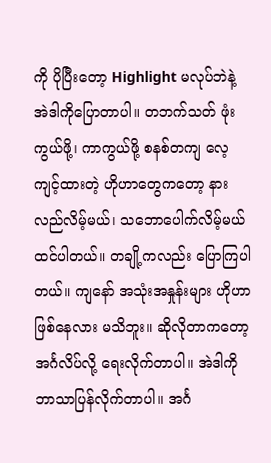ကို ပိုပြီးတော့ Highlight မလုပ်ဘဲနဲ့ အဲဒါကိုပြောတာပါ။ တဘက်သတ် ဖုံးကွယ်ဖို့၊ ကာကွယ်ဖို့ စနစ်တကျ လေ့ကျင့်ထားတဲ့ ဟိုဟာတွေကတော့ နားလည်လိမ့်မယ်၊ သဘောပေါက်လိမ့်မယ် ထင်ပါတယ်။ တချို့ကလည်း ပြောကြပါတယ်။ ကျနော် အသုံးအနှုန်းများ ဟိုဟာဖြစ်နေလား မသိဘူး။ ဆိုလိုတာကတော့ အင်္ဂလိပ်လို့ ရေးလိုက်တာပါ။ အဲဒါကို ဘာသာပြန်လိုက်တာပါ။ အင်္ဂ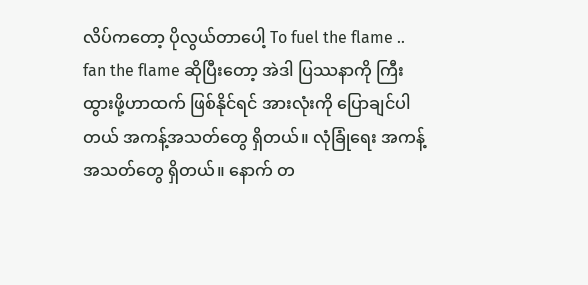လိပ်ကတော့ ပိုလွယ်တာပေါ့ To fuel the flame .. fan the flame ဆိုပြီးတော့ အဲဒါ ပြဿနာကို ကြီးထွားဖို့ဟာထက် ဖြစ်နိုင်ရင် အားလုံးကို ပြောချင်ပါတယ် အကန့်အသတ်တွေ ရှိတယ်။ လုံခြုံရေး အကန့်အသတ်တွေ ရှိတယ်။ နောက် တ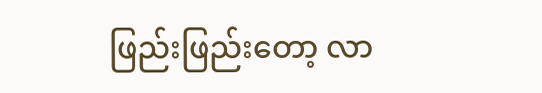ဖြည်းဖြည်းတော့ လာ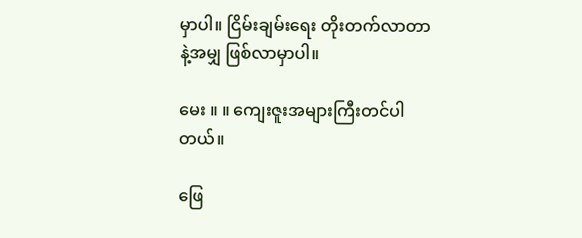မှာပါ။ ငြိမ်းချမ်းရေး တိုးတက်လာတာနဲ့အမျှ ဖြစ်လာမှာပါ။

မေး ။ ။ ကျေးဇူးအများကြီးတင်ပါတယ်။

ဖြေ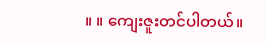။ ။ ကျေးဇူးတင်ပါတယ်။